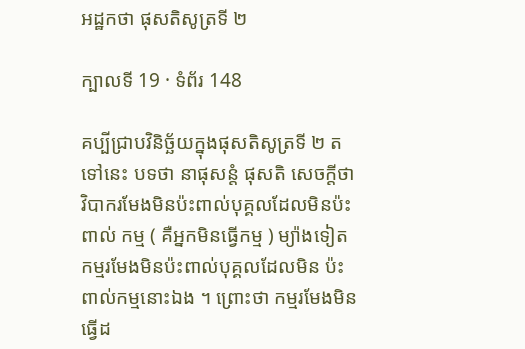អដ្ឋកថា ផុសតិសូត្រទី ២

ក្បាលទី 19 · ទំព័រ 148

គប្បីជ្រាបវិនិច្ឆ័យក្នុងផុសតិសូត្រទី ២ តទៅនេះ បទថា នាផុសន្តំ ផុសតិ សេចក្តីថា វិបាករមែងមិនប៉ះពាល់បុគ្គលដែលមិនប៉ះពាល់ កម្ម ( គឺអ្នកមិនធ្វើកម្ម ) ម្យ៉ាងទៀត កម្មរមែងមិនប៉ះពាល់បុគ្គលដែលមិន ប៉ះពាល់កម្មនោះឯង ។ ព្រោះថា កម្មរមែងមិនធ្វើដ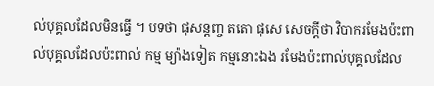ល់បុគ្គលដែលមិនធ្វើ ។ បទថា ផុសន្តញ្ច តតោ ផុសេ សេចក្តីថា វិបាករមែងប៉ះពាល់បុគ្គលដែលប៉ះពាល់ កម្ម ម្យ៉ាងទៀត កម្មនោះឯង រមែងប៉ះពាល់បុគ្គលដែល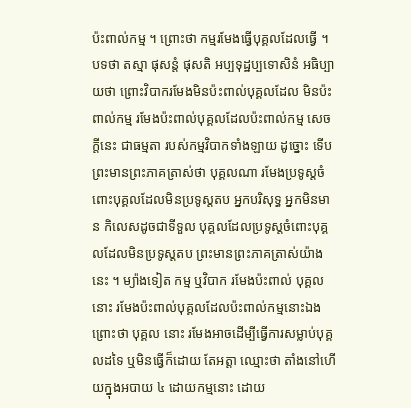ប៉ះពាល់កម្ម ។ ព្រោះថា កម្មរមែងធ្វើបុគ្គលដែលធ្វើ ។ បទថា តស្មា ផុសន្តំ ផុសតិ អប្បទុដ្ឋប្បទោសិនំ អធិប្បាយថា ព្រោះវិបាករមែងមិនប៉ះពាល់បុគ្គលដែល មិនប៉ះពាល់កម្ម រមែងប៉ះពាល់បុគ្គលដែលប៉ះពាល់កម្ម សេចក្តីនេះ ជាធម្មតា របស់កម្មវិបាកទាំងឡាយ ដូច្នោះ ទើបព្រះមានព្រះភាគត្រាស់ថា បុគ្គលណា រមែងប្រទូស្តចំពោះបុគ្គលដែលមិនប្រទូស្តតប អ្នកបរិសុទ្ធ អ្នកមិនមាន កិលេសដូចជាទីទួល បុគ្គលដែលប្រទូស្តចំពោះបុគ្គលដែលមិនប្រទូស្តតប ព្រះមានព្រះភាគត្រាស់យ៉ាងនេះ ។ ម្យ៉ាងទៀត កម្ម ឬវិបាក រមែងប៉ះពាល់ បុគ្គលនោះ រមែងប៉ះពាល់បុគ្គលដែលប៉ះពាល់កម្មនោះឯង ព្រោះថា បុគ្គល នោះ រមែងអាចដើម្បីធ្វើការសម្លាប់បុគ្គលដទៃ ឬមិនធ្វើក៏ដោយ តែអត្តា ឈ្មោះថា តាំងនៅហើយក្នុងអបាយ ៤ ដោយកម្មនោះ ដោយ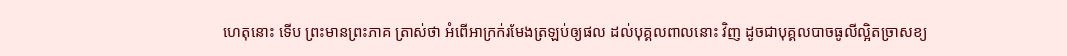ហេតុនោះ ទើប ព្រះមានព្រះភាគ ត្រាស់ថា អំពើអាក្រក់រមែងត្រឡប់ឲ្យផល ដល់បុគ្គលពាលនោះ វិញ ដូចជាបុគ្គលបាចធូលីល្អិតច្រាសខ្យ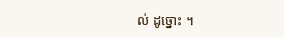ល់ ដូច្នោះ ។